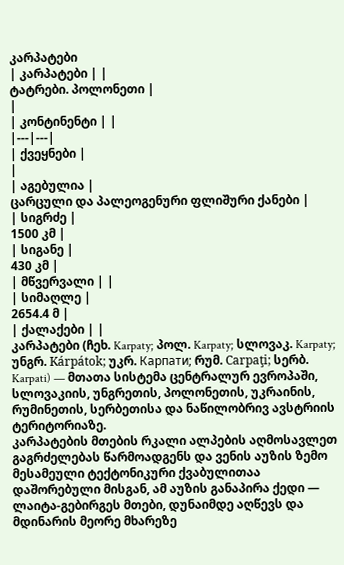კარპატები
| კარპატები | |
ტატრები. პოლონეთი |
|
| კონტინენტი | |
|---|---|
| ქვეყნები |
|
| აგებულია |
ცარცული და პალეოგენური ფლიშური ქანები |
| სიგრძე |
1500 კმ |
| სიგანე |
430 კმ |
| მწვერვალი | |
| სიმაღლე |
2654.4 მ |
| ქალაქები | |
კარპატები (ჩეხ. Karpaty; პოლ. Karpaty; სლოვაკ. Karpaty; უნგრ. Kárpátok; უკრ. Карпати; რუმ. Carpaţi; სერბ. Karpati) — მთათა სისტემა ცენტრალურ ევროპაში, სლოვაკიის, უნგრეთის, პოლონეთის, უკრაინის, რუმინეთის, სერბეთისა და ნაწილობრივ ავსტრიის ტერიტორიაზე.
კარპატების მთების რკალი ალპების აღმოსავლეთ გაგრძელებას წარმოადგენს და ვენის აუზის ზემო მესამეული ტექტონიკური ქვაბულითაა დაშორებული მისგან, ამ აუზის განაპირა ქედი — ლაიტა-გებირგეს მთები, დუნაიმდე აღწევს და მდინარის მეორე მხარეზე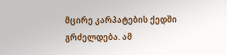მცირე კარპატების ქედში გრძელდება. ამ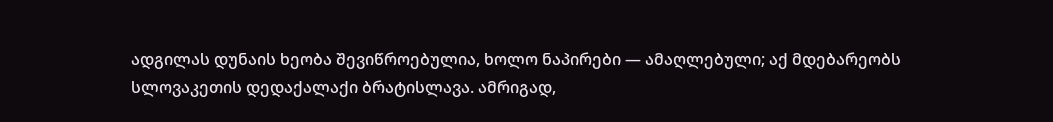ადგილას დუნაის ხეობა შევიწროებულია, ხოლო ნაპირები — ამაღლებული; აქ მდებარეობს სლოვაკეთის დედაქალაქი ბრატისლავა. ამრიგად,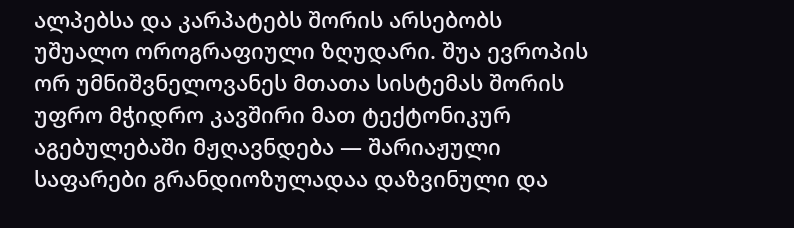ალპებსა და კარპატებს შორის არსებობს უშუალო ოროგრაფიული ზღუდარი. შუა ევროპის ორ უმნიშვნელოვანეს მთათა სისტემას შორის უფრო მჭიდრო კავშირი მათ ტექტონიკურ აგებულებაში მჟღავნდება — შარიაჟული საფარები გრანდიოზულადაა დაზვინული და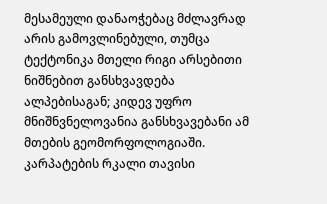მესამეული დანაოჭებაც მძლავრად არის გამოვლინებული, თუმცა ტექტონიკა მთელი რიგი არსებითი ნიშნებით განსხვავდება ალპებისაგან; კიდევ უფრო მნიშნვნელოვანია განსხვავებანი ამ მთების გეომორფოლოგიაში.
კარპატების რკალი თავისი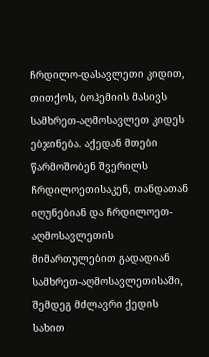ჩრდილო-დასავლეთი კიდით, თითქოს, ბოჰემიის მასივს სამხრეთ-აღმოსავლეთ კიდეს ებჯინება. აქედან მთები წარმოშობენ შვერილს ჩრდილოეთისაკენ, თანდათან იღუნებიან და ჩრდილოეთ-აღმოსავლეთის მიმართულებით გადადიან სამხრეთ-აღმოსავლეთისაში, შემდეგ მძლავრი ქედის სახით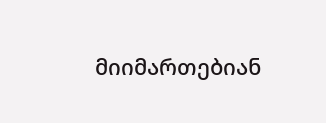მიიმართებიან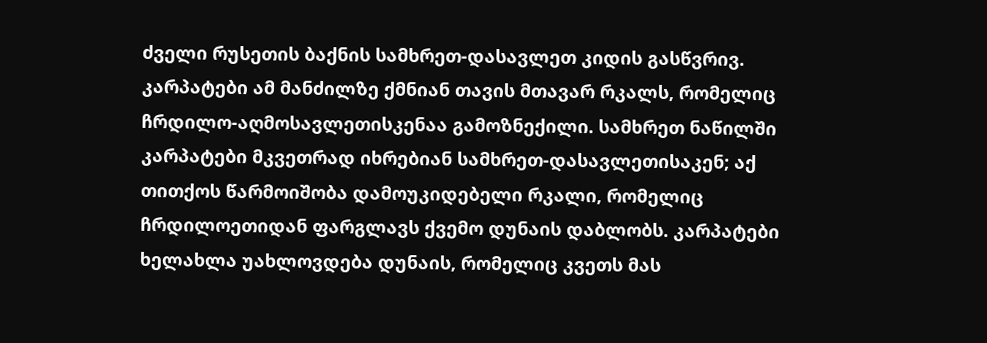ძველი რუსეთის ბაქნის სამხრეთ-დასავლეთ კიდის გასწვრივ. კარპატები ამ მანძილზე ქმნიან თავის მთავარ რკალს, რომელიც ჩრდილო-აღმოსავლეთისკენაა გამოზნექილი. სამხრეთ ნაწილში კარპატები მკვეთრად იხრებიან სამხრეთ-დასავლეთისაკენ; აქ თითქოს წარმოიშობა დამოუკიდებელი რკალი, რომელიც ჩრდილოეთიდან ფარგლავს ქვემო დუნაის დაბლობს. კარპატები ხელახლა უახლოვდება დუნაის, რომელიც კვეთს მას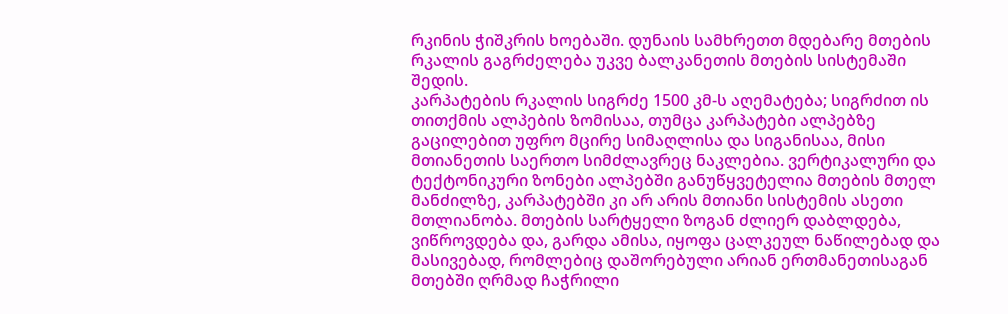რკინის ჭიშკრის ხოებაში. დუნაის სამხრეთთ მდებარე მთების რკალის გაგრძელება უკვე ბალკანეთის მთების სისტემაში შედის.
კარპატების რკალის სიგრძე 1500 კმ-ს აღემატება; სიგრძით ის თითქმის ალპების ზომისაა, თუმცა კარპატები ალპებზე გაცილებით უფრო მცირე სიმაღლისა და სიგანისაა, მისი მთიანეთის საერთო სიმძლავრეც ნაკლებია. ვერტიკალური და ტექტონიკური ზონები ალპებში განუწყვეტელია მთების მთელ მანძილზე, კარპატებში კი არ არის მთიანი სისტემის ასეთი მთლიანობა. მთების სარტყელი ზოგან ძლიერ დაბლდება, ვიწროვდება და, გარდა ამისა, იყოფა ცალკეულ ნაწილებად და მასივებად, რომლებიც დაშორებული არიან ერთმანეთისაგან მთებში ღრმად ჩაჭრილი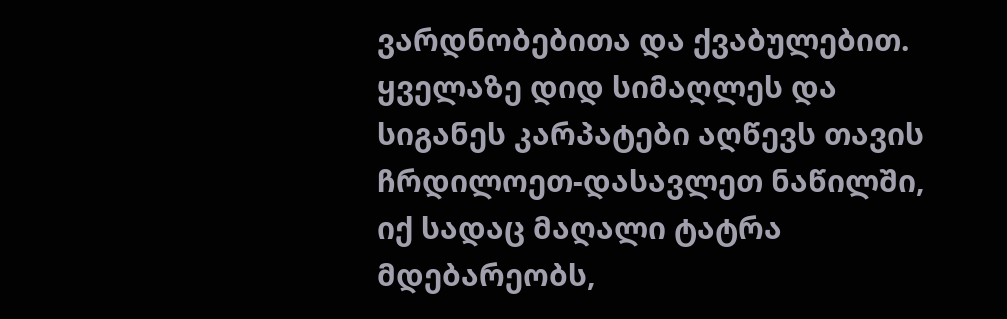ვარდნობებითა და ქვაბულებით. ყველაზე დიდ სიმაღლეს და სიგანეს კარპატები აღწევს თავის ჩრდილოეთ-დასავლეთ ნაწილში, იქ სადაც მაღალი ტატრა მდებარეობს,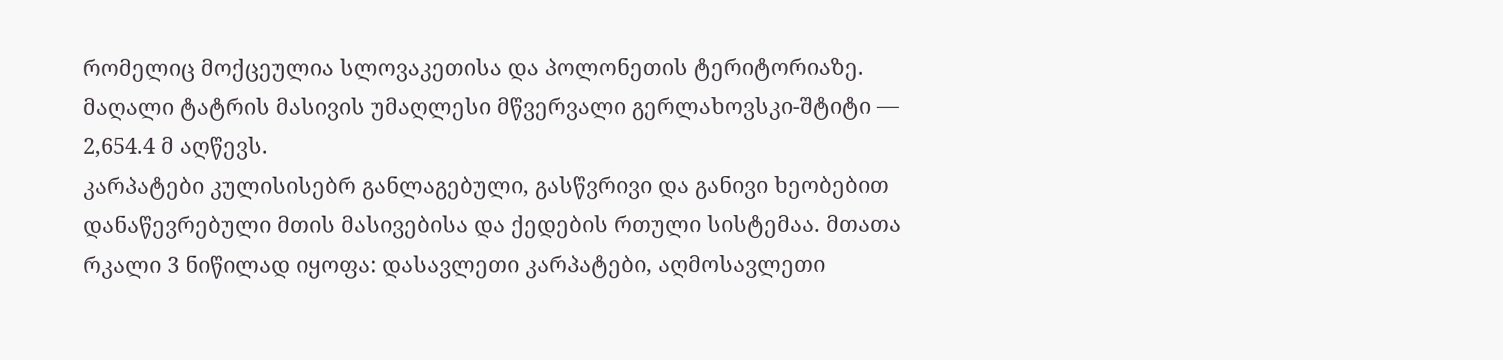რომელიც მოქცეულია სლოვაკეთისა და პოლონეთის ტერიტორიაზე. მაღალი ტატრის მასივის უმაღლესი მწვერვალი გერლახოვსკი-შტიტი — 2,654.4 მ აღწევს.
კარპატები კულისისებრ განლაგებული, გასწვრივი და განივი ხეობებით დანაწევრებული მთის მასივებისა და ქედების რთული სისტემაა. მთათა რკალი 3 ნიწილად იყოფა: დასავლეთი კარპატები, აღმოსავლეთი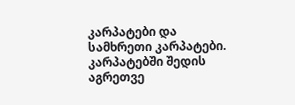კარპატები და სამხრეთი კარპატები. კარპატებში შედის აგრეთვე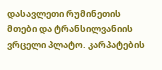დასავლეთი რუმინეთის მთები და ტრანსილვანიის ვრცელი პლატო. კარპატების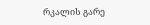რკალის გარე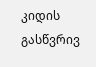კიდის გასწვრივ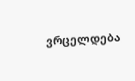ვრცელდება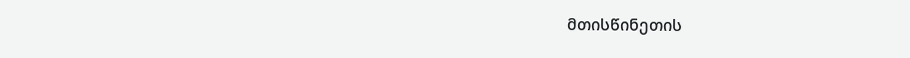მთისწინეთის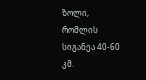ზოლი, რომლის სიგანეა 40-60 კმ.